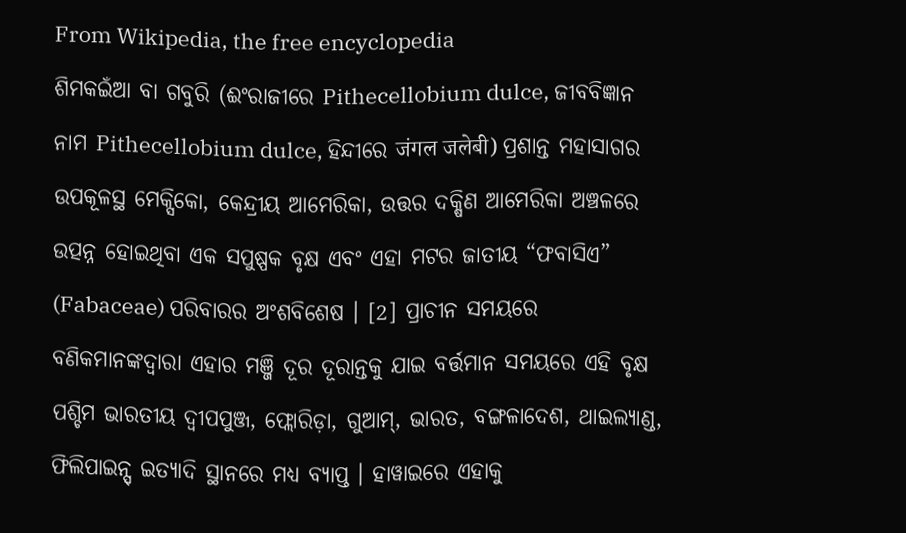From Wikipedia, the free encyclopedia
ଶିମକଇଁଆ ବା ଗବୁରି (ଈଂରାଜୀରେ Pithecellobium dulce, ଜୀବବିଜ୍ଞାନ ନାମ Pithecellobium dulce, ହିନ୍ଦୀରେ जंगल जलेबी) ପ୍ରଶାନ୍ତ ମହାସାଗର ଉପକୂଳସ୍ଥ ମେକ୍ସିକୋ, କେନ୍ଦ୍ରୀୟ ଆମେରିକା, ଉତ୍ତର ଦକ୍ଷିଣ ଆମେରିକା ଅଞ୍ଚଳରେ ଉତ୍ପନ୍ନ ହୋଇଥିବା ଏକ ସପୁଷ୍ପକ ବୃକ୍ଷ ଏବଂ ଏହା ମଟର ଜାତୀୟ “ଫବାସିଏ” (Fabaceae) ପରିବାରର ଅଂଶବିଶେଷ । [2] ପ୍ରାଚୀନ ସମୟରେ ବଣିକମାନଙ୍କଦ୍ୱାରା ଏହାର ମଞ୍ଜି ଦୂର ଦୂରାନ୍ତକୁ ଯାଇ ବର୍ତ୍ତମାନ ସମୟରେ ଏହି ବୃକ୍ଷ ପଶ୍ଚିମ ଭାରତୀୟ ଦ୍ୱୀପପୁଞ୍ଜ, ଫ୍ଲୋରିଡ଼ା, ଗୁଆମ୍, ଭାରତ, ବଙ୍ଗଳାଦେଶ, ଥାଇଲ୍ୟାଣ୍ଡ, ଫିଲିପାଇନ୍ସ୍ ଇତ୍ୟାଦି ସ୍ଥାନରେ ମଧ୍ୟ ବ୍ୟାପ୍ତ । ହାୱାଇରେ ଏହାକୁ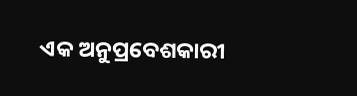ଏକ ଅନୁପ୍ରବେଶକାରୀ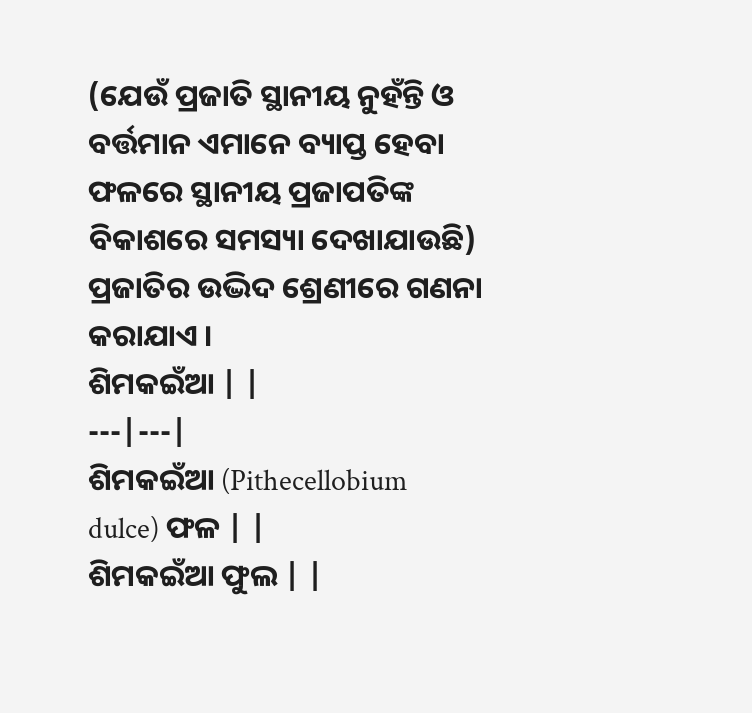(ଯେଉଁ ପ୍ରଜାତି ସ୍ଥାନୀୟ ନୁହଁନ୍ତି ଓ ବର୍ତ୍ତମାନ ଏମାନେ ବ୍ୟାପ୍ତ ହେବା ଫଳରେ ସ୍ଥାନୀୟ ପ୍ରଜାପତିଙ୍କ ବିକାଶରେ ସମସ୍ୟା ଦେଖାଯାଉଛି) ପ୍ରଜାତିର ଉଦ୍ଭିଦ ଶ୍ରେଣୀରେ ଗଣନା କରାଯାଏ ।
ଶିମକଇଁଆ | |
---|---|
ଶିମକଇଁଆ (Pithecellobium dulce) ଫଳ | |
ଶିମକଇଁଆ ଫୁଲ | |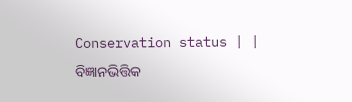Conservation status | |
ବିଜ୍ଞାନଭିତ୍ତିକ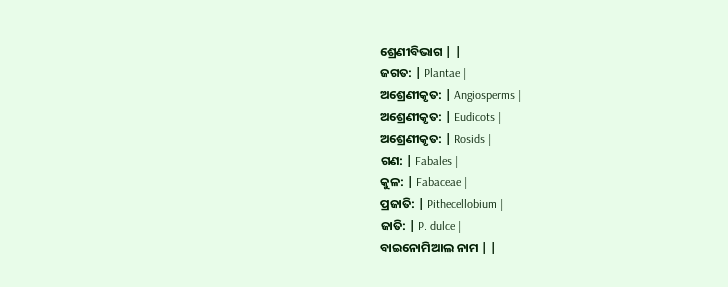ଶ୍ରେଣୀବିଭାଗ | |
ଜଗତ: | Plantae |
ଅଶ୍ରେଣୀକୃତ: | Angiosperms |
ଅଶ୍ରେଣୀକୃତ: | Eudicots |
ଅଶ୍ରେଣୀକୃତ: | Rosids |
ଗଣ: | Fabales |
କୁଳ: | Fabaceae |
ପ୍ରଜାତି: | Pithecellobium |
ଜାତି: | P. dulce |
ବାଇନୋମିଆଲ ନାମ | |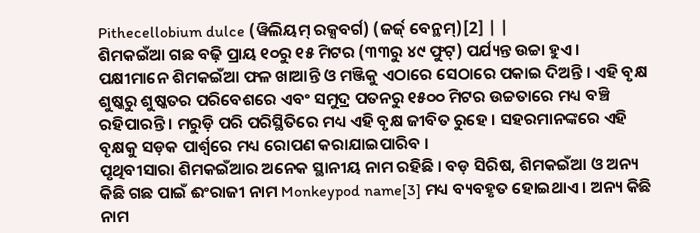Pithecellobium dulce (ୱିଲିୟମ୍ ରକ୍ସବର୍ଗ) (ଜର୍ଜ୍ ବେନ୍ଥମ୍)[2] | |
ଶିମକଇଁଆ ଗଛ ବଢ଼ି ପ୍ରାୟ ୧୦ରୁ ୧୫ ମିଟର (୩୩ରୁ ୪୯ ଫୁଟ୍) ପର୍ଯ୍ୟନ୍ତ ଉଚ୍ଚା ହୁଏ ।
ପକ୍ଷୀମାନେ ଶିମକଇଁଆ ଫଳ ଖାଆନ୍ତି ଓ ମଞ୍ଜିକୁ ଏଠାରେ ସେଠାରେ ପକାଇ ଦିଅନ୍ତି । ଏହି ବୃକ୍ଷ ଶୁଷ୍କରୁ ଶୁଷ୍କତର ପରିବେଶରେ ଏବଂ ସମୁଦ୍ର ପତନରୁ ୧୫୦୦ ମିଟର ଉଚ୍ଚତାରେ ମଧ୍ୟ ବଞ୍ଚି ରହିପାରନ୍ତି । ମରୁଡ଼ି ପରି ପରିସ୍ଥିତିରେ ମଧ୍ୟ ଏହି ବୃକ୍ଷ ଜୀବିତ ରୁହେ । ସହରମାନଙ୍କରେ ଏହି ବୃକ୍ଷକୁ ସଡ଼କ ପାର୍ଶ୍ୱରେ ମଧ୍ୟ ରୋପଣ କରାଯାଇପାରିବ ।
ପୃଥିବୀସାରା ଶିମକଇଁଆର ଅନେକ ସ୍ଥାନୀୟ ନାମ ରହିଛି । ବଡ଼ ସିରିଷ, ଶିମକଇଁଆ ଓ ଅନ୍ୟ କିଛି ଗଛ ପାଇଁ ଈଂରାଜୀ ନାମ Monkeypod name[3] ମଧ୍ୟ ବ୍ୟବହୃତ ହୋଇଥାଏ । ଅନ୍ୟ କିଛି ନାମ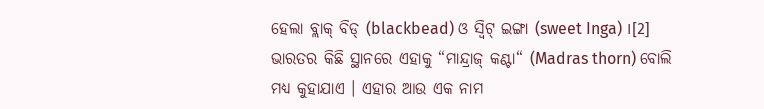ହେଲା ବ୍ଲାକ୍ ବିଡ୍ (blackbead) ଓ ସ୍ୱିଟ୍ ଇଙ୍ଗା (sweet Inga) ।[2]
ଭାରତର କିଛି ସ୍ଥାନରେ ଏହାକୁ “ମାନ୍ଦ୍ରାଜ୍ କଣ୍ଟା“ (Madras thorn) ବୋଲି ମଧ୍ୟ କୁହାଯାଏ । ଏହାର ଆଉ ଏକ ନାମ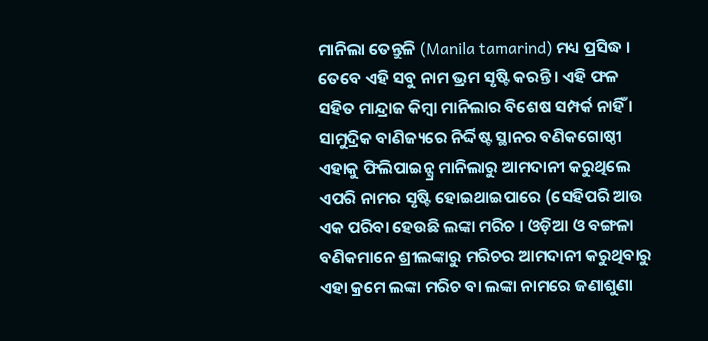ମାନିଲା ତେନ୍ତୁଳି (Manila tamarind) ମଧ୍ୟ ପ୍ରସିଦ୍ଧ । ତେବେ ଏହି ସବୁ ନାମ ଭ୍ରମ ସୃଷ୍ଟି କରନ୍ତି । ଏହି ଫଳ ସହିତ ମାନ୍ଦ୍ରାଜ କିମ୍ବା ମାନିଲାର ବିଶେଷ ସମ୍ପର୍କ ନାହିଁ । ସାମୁଦ୍ରିକ ବାଣିଜ୍ୟରେ ନିର୍ଦ୍ଦିଷ୍ଟ ସ୍ଥାନର ବଣିକଗୋଷ୍ଠୀ ଏହାକୁ ଫିଲିପାଇନ୍ସ୍ର ମାନିଲାରୁ ଆମଦାନୀ କରୁଥିଲେ ଏପରି ନାମର ସୃଷ୍ଟି ହୋଇଥାଇପାରେ (ସେହିପରି ଆଉ ଏକ ପରିବା ହେଉଛି ଲଙ୍କା ମରିଚ । ଓଡ଼ିଆ ଓ ବଙ୍ଗଳା ବଣିକମାନେ ଶ୍ରୀଲଙ୍କାରୁ ମରିଚର ଆମଦାନୀ କରୁଥିବାରୁ ଏହା କ୍ରମେ ଲଙ୍କା ମରିଚ ବା ଲଙ୍କା ନାମରେ ଜଣାଶୁଣା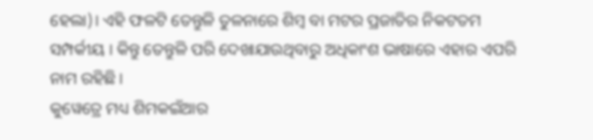ହେଲା)। ଏହି ଫଳଟି ତେନ୍ତୁଳି ତୁଳନାରେ ଶିମ୍ବ ବା ମଟର ପ୍ରଜାତିର ନିକଟତମ ସମ୍ପର୍କୀୟ । କିନ୍ତୁ ତେନ୍ତୁଳି ପରି ଦେଖାଯାଉଥିବାରୁ ଅଧିକାଂଶ ଭାଷାରେ ଏହାର ଏପରି ନାମ ରହିଛି ।
କୁୱେତ୍ରେ ମଧ୍ୟ ଶିମକଇଁଆର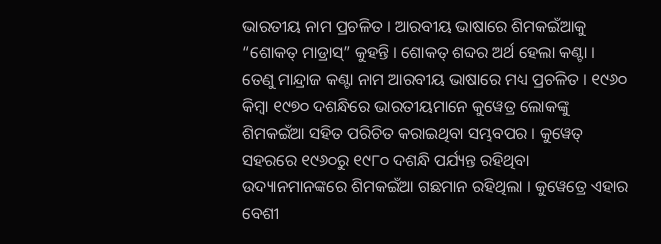ଭାରତୀୟ ନାମ ପ୍ରଚଳିତ । ଆରବୀୟ ଭାଷାରେ ଶିମକଇଁଆକୁ “ଶୋକତ୍ ମାଡ୍ରାସ୍” କୁହନ୍ତି । ଶୋକତ୍ ଶବ୍ଦର ଅର୍ଥ ହେଲା କଣ୍ଟା । ତେଣୁ ମାନ୍ଦ୍ରାଜ କଣ୍ଟା ନାମ ଆରବୀୟ ଭାଷାରେ ମଧ୍ୟ ପ୍ରଚଳିତ । ୧୯୬୦ କିମ୍ବା ୧୯୭୦ ଦଶନ୍ଧିରେ ଭାରତୀୟମାନେ କୁୱେତ୍ର ଲୋକଙ୍କୁ ଶିମକଇଁଆ ସହିତ ପରିଚିତ କରାଇଥିବା ସମ୍ଭବପର । କୁୱେତ୍ ସହରରେ ୧୯୬୦ରୁ ୧୯୮୦ ଦଶନ୍ଧି ପର୍ଯ୍ୟନ୍ତ ରହିଥିବା ଉଦ୍ୟାନମାନଙ୍କରେ ଶିମକଇଁଆ ଗଛମାନ ରହିଥିଲା । କୁୱେତ୍ରେ ଏହାର ବେଶୀ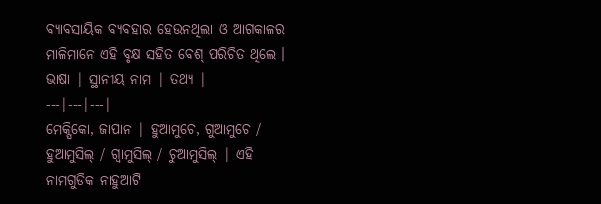ବ୍ୟାବସାୟିକ ବ୍ୟବହାର ହେଉନଥିଲା ଓ ଆଗକାଳର ମାଳିମାନେ ଏହି ବୃକ୍ଷ ସହିତ ବେଶ୍ ପରିଚିତ ଥିଲେ ।
ଭାଷା | ସ୍ଥାନୀୟ ନାମ | ତଥ୍ୟ |
---|---|---|
ମେକ୍ସିକୋ, ଜାପାନ | ହୁଆମୁଚେ, ଗୁଆମୁଚେ / ହୁଆମୁସିଲ୍ / ଗ୍ୱାମୁସିଲ୍ / ଚୁଆମୁସିଲ୍ | ଏହି ନାମଗୁଡିକ ନାହୁଆଟି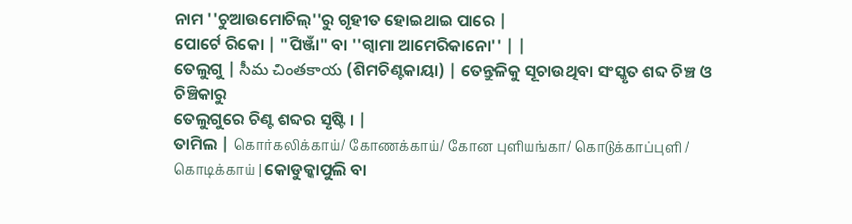ନାମ ''ଚୁଆଉମୋଚିଲ୍''ରୁ ଗୃହୀତ ହୋଇଥାଇ ପାରେ |
ପୋର୍ଟେ ରିକୋ | "ପିଞ୍ଜାଁ" ବା ''ଗ୍ୱାମା ଆମେରିକାନୋ'' | |
ତେଲୁଗୁ | సీమ చింతకాయ (ଶିମଚିଣ୍ଟକାୟା) | ତେନ୍ତୁଳିକୁ ସୂଚାଉଥିବା ସଂସ୍କୃତ ଶବ୍ଦ ଚିଞ୍ଚ ଓ ଚିଞ୍ଚିକାରୁ
ତେଲୁଗୁରେ ଚିଣ୍ଟ ଶବ୍ଦର ସୃଷ୍ଟି । |
ତାମିଲ | கொர்கலிக்காய்/ கோணக்காய்/ கோன புளியங்கா/ கொடுக்காப்புளி / கொடிக்காய் | କୋଡୁକ୍କାପୁଲି ବା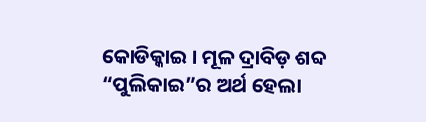କୋଡିକ୍କାଇ । ମୂଳ ଦ୍ରାବିଡ଼ ଶବ୍ଦ “ପୁଲିକାଇ”ର ଅର୍ଥ ହେଲା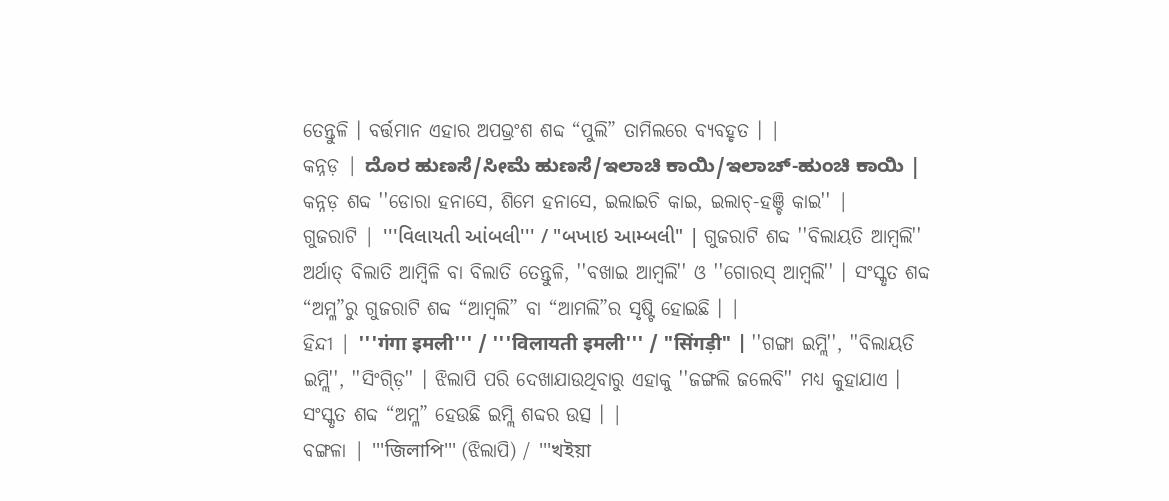ତେନ୍ତୁଳି । ବର୍ତ୍ତମାନ ଏହାର ଅପଭ୍ରଂଶ ଶବ୍ଦ “ପୁଲି” ତାମିଲରେ ବ୍ୟବହୃତ । |
କନ୍ନଡ଼ | ದೊರ ಹುಣಸೆ/ಸೀಮೆ ಹುಣಸೆ/ಇಲಾಚಿ ಕಾಯಿ/ಇಲಾಚ್-ಹುಂಚಿ ಕಾಯಿ | କନ୍ନଡ଼ ଶବ୍ଦ ''ଡୋରା ହନାସେ, ଶିମେ ହନାସେ, ଇଲାଇଚି କାଇ, ଇଲାଚ୍-ହଞ୍ଚି କାଇ'' |
ଗୁଜରାଟି | '''વિલાયતી આંબલી''' / "બખાઇ આમ્બલી" | ଗୁଜରାଟି ଶବ୍ଦ ''ବିଲାୟତି ଆମ୍ବଲି'' ଅର୍ଥାତ୍ ବିଲାତି ଆମ୍ବିଳି ବା ବିଲାତି ତେନ୍ତୁଳି, ''ବଖାଇ ଆମ୍ବଲି'' ଓ ''ଗୋରସ୍ ଆମ୍ବଲି'' । ସଂସ୍କୃତ ଶବ୍ଦ “ଅମ୍ଳ”ରୁ ଗୁଜରାଟି ଶବ୍ଦ “ଆମ୍ବଲି” ବା “ଆମଲି”ର ସୃଷ୍ଟି ହୋଇଛି । |
ହିନ୍ଦୀ | '''गंगा इमली''' / '''विलायती इमली''' / "सिंगड़ी" | ''ଗଙ୍ଗା ଇମ୍ଲି'', ''ବିଲାୟତି ଇମ୍ଲି'', ''ସିଂଗ୍ଡ଼ି'' । ଝିଲାପି ପରି ଦେଖାଯାଉଥିବାରୁ ଏହାକୁ ''ଜଙ୍ଗଲି ଜଲେବି'' ମଧ୍ୟ କୁହାଯାଏ । ସଂସ୍କୃତ ଶବ୍ଦ “ଅମ୍ଳ” ହେଉଛି ଇମ୍ଲି ଶବ୍ଦର ଉତ୍ସ । |
ବଙ୍ଗଳା | '''জিলাপি''' (ଝିଲାପି) / '''খইয়া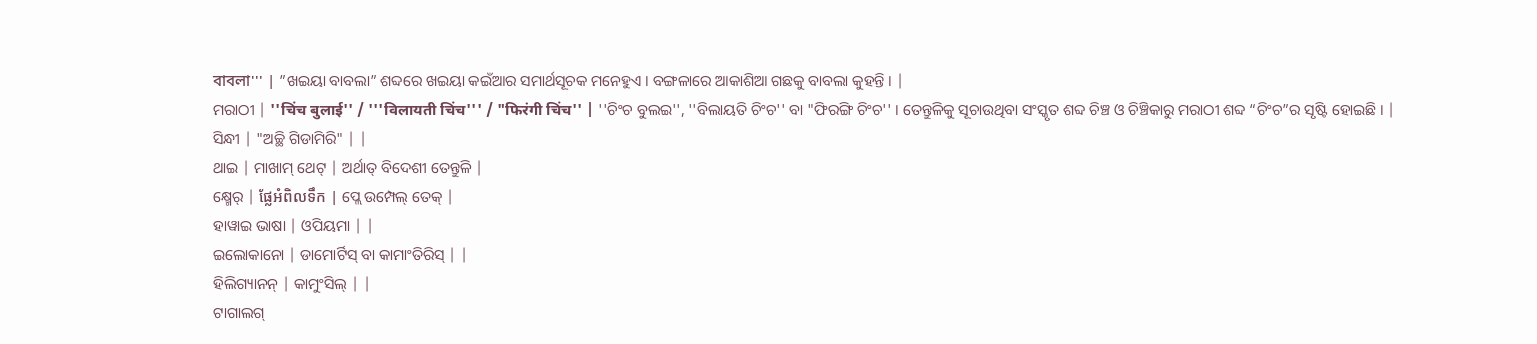বাবলা''' | ”ଖଇୟା ବାବଲା” ଶବ୍ଦରେ ଖଇୟା କଇଁଆର ସମାର୍ଥସୂଚକ ମନେହୁଏ । ବଙ୍ଗଳାରେ ଆକାଶିଆ ଗଛକୁ ବାବଲା କୁହନ୍ତି । |
ମରାଠୀ | ''चिंच बुलाई'' / '''विलायती चिंच''' / "फिरंगी चिंच'' | ''ଚିଂଚ ବୁଲଇ'', ''ବିଲାୟତି ଚିଂଚ'' ବା "ଫିରଙ୍ଗି ଚିଂଚ'' । ତେନ୍ତୁଳିକୁ ସୂଚାଉଥିବା ସଂସ୍କୃତ ଶବ୍ଦ ଚିଞ୍ଚ ଓ ଚିଞ୍ଚିକାରୁ ମରାଠୀ ଶବ୍ଦ “ଚିଂଚ”ର ସୃଷ୍ଟି ହୋଇଛି । |
ସିନ୍ଧୀ | "ଅଚ୍ଛି ଗିଡାମିରି" | |
ଥାଇ | ମାଖାମ୍ ଥେଟ୍ | ଅର୍ଥାତ୍ ବିଦେଶୀ ତେନ୍ତୁଳି |
କ୍ଷ୍ମେର୍ | ផ្លែអំពិលទឹក | ପ୍ଲେ ଉମ୍ପେଲ୍ ତେକ୍ |
ହାୱାଇ ଭାଷା | ଓପିୟମା | |
ଇଲୋକାନୋ | ଡାମୋର୍ଟିସ୍ ବା କାମାଂତିରିସ୍ | |
ହିଲିଗ୍ୟାନନ୍ | କାମୁଂସିଲ୍ | |
ଟାଗାଲଗ୍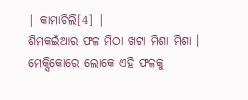| କାମାଚିଲି[4] |
ଶିମକଇଁଆର ଫଳ ମିଠା ଖଟା ମିଶା ମିଶା । ମେକ୍ସିକୋରେ ଲୋକେ ଏହି ଫଳକୁ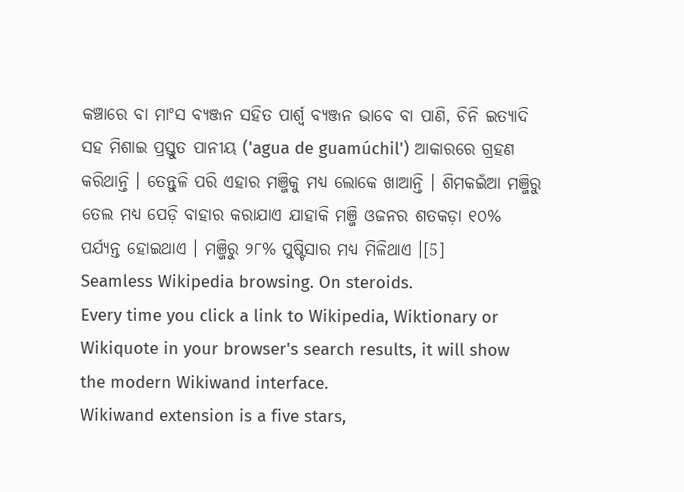କଞ୍ଚାରେ ବା ମାଂସ ବ୍ୟଞ୍ଜନ ସହିତ ପାର୍ଶ୍ୱ ବ୍ୟଞ୍ଜନ ଭାବେ ବା ପାଣି, ଚିନି ଇତ୍ୟାଦି ସହ ମିଶାଇ ପ୍ରସ୍ତୁତ ପାନୀୟ ('agua de guamúchil') ଆକାରରେ ଗ୍ରହଣ କରିଥାନ୍ତି । ତେନ୍ତୁଳି ପରି ଏହାର ମଞ୍ଜିକୁ ମଧ୍ୟ ଲୋକେ ଖାଆନ୍ତି । ଶିମକଇଁଆ ମଞ୍ଜିରୁ ତେଲ ମଧ୍ୟ ପେଡ଼ି ବାହାର କରାଯାଏ ଯାହାକି ମଞ୍ଜି ଓଜନର ଶତକଡ଼ା ୧୦% ପର୍ଯ୍ୟନ୍ତ ହୋଇଥାଏ । ମଞ୍ଜିରୁ ୨୮% ପୁଷ୍ଟିସାର ମଧ୍ୟ ମିଳିଥାଏ ।[5]
Seamless Wikipedia browsing. On steroids.
Every time you click a link to Wikipedia, Wiktionary or Wikiquote in your browser's search results, it will show the modern Wikiwand interface.
Wikiwand extension is a five stars,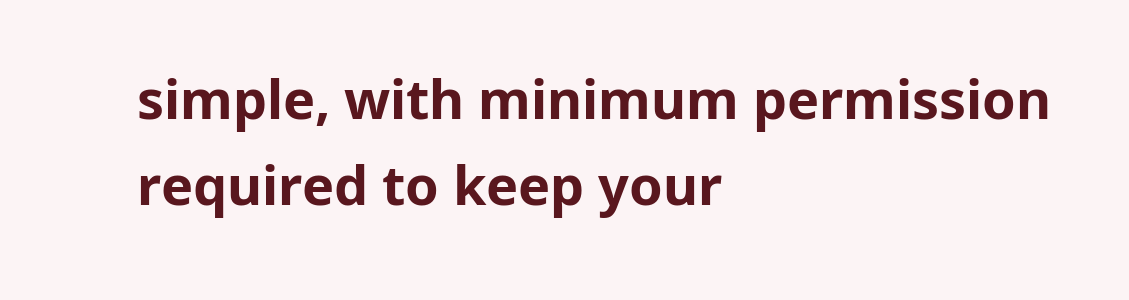simple, with minimum permission required to keep your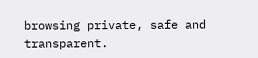browsing private, safe and transparent.